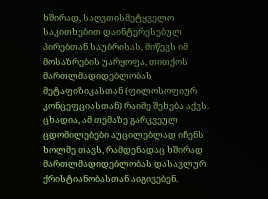ხშირად, საღვთისმეტყველო საკითხებით დაინტერესებულ პირებთან საუბრისას, მიწევს იმ მოსაზრების უარყოფა, თითქოს მართლმადიდებლობას მეტაფიზიკასთან (ფილოსოფიურ კონცეფციასთან) რაიმე შეხება აქვს. ცხადია, ამ თემაზე გარკვეულ ცდომილებები აუცილებლად იჩენს ხოლმე თავს, რამდენადაც ხშირად მართლმადიდებლობას დასავლურ ქრისტიანობასთან აიგივებენ.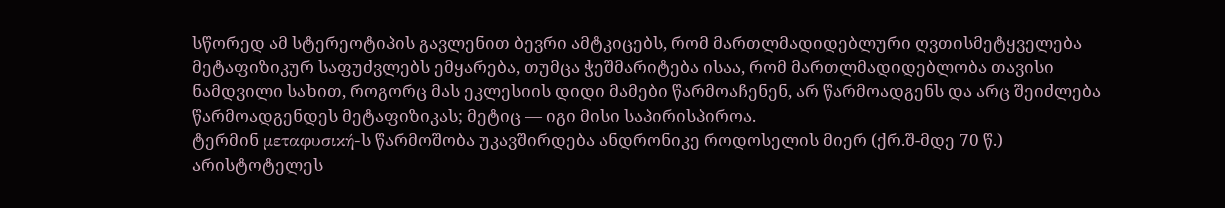სწორედ ამ სტერეოტიპის გავლენით ბევრი ამტკიცებს, რომ მართლმადიდებლური ღვთისმეტყველება მეტაფიზიკურ საფუძვლებს ემყარება, თუმცა ჭეშმარიტება ისაა, რომ მართლმადიდებლობა თავისი ნამდვილი სახით, როგორც მას ეკლესიის დიდი მამები წარმოაჩენენ, არ წარმოადგენს და არც შეიძლება წარმოადგენდეს მეტაფიზიკას; მეტიც — იგი მისი საპირისპიროა.
ტერმინ μεταφυσική-ს წარმოშობა უკავშირდება ანდრონიკე როდოსელის მიერ (ქრ.შ-მდე 70 წ.) არისტოტელეს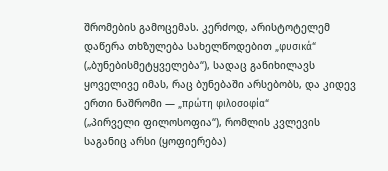შრომების გამოცემას. კერძოდ, არისტოტელემ დაწერა თხზულება სახელწოდებით „φυσικά“ („ბუნებისმეტყველება“), სადაც განიხილავს ყოველივე იმას, რაც ბუნებაში არსებობს, და კიდევ ერთი ნაშრომი — „πρώτη φιλοσοφία“
(„პირველი ფილოსოფია“), რომლის კვლევის საგანიც არსი (ყოფიერება)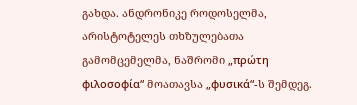გახდა. ანდრონიკე როდოსელმა, არისტოტელეს თხზულებათა გამომცემელმა, ნაშრომი „πρώτη φιλοσοφία“ მოათავსა „φυσικά“-ს შემდეგ.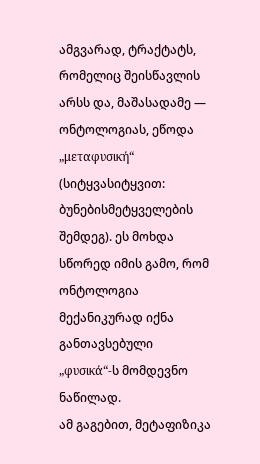ამგვარად, ტრაქტატს, რომელიც შეისწავლის არსს და, მაშასადამე — ონტოლოგიას, ეწოდა „μεταφυσική“ (სიტყვასიტყვით: ბუნებისმეტყველების შემდეგ). ეს მოხდა სწორედ იმის გამო, რომ ონტოლოგია მექანიკურად იქნა განთავსებული „φυσικά“-ს მომდევნო ნაწილად.
ამ გაგებით, მეტაფიზიკა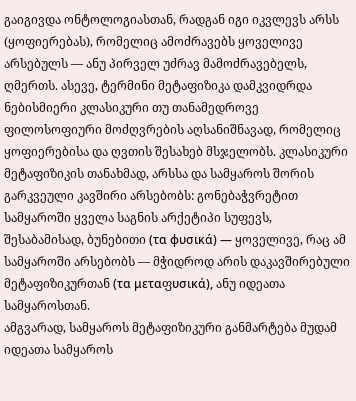გაიგივდა ონტოლოგიასთან, რადგან იგი იკვლევს არსს (ყოფიერებას), რომელიც ამოძრავებს ყოველივე არსებულს — ანუ პირველ უძრავ მამოძრავებელს, ღმერთს. ასევე, ტერმინი მეტაფიზიკა დამკვიდრდა ნებისმიერი კლასიკური თუ თანამედროვე ფილოსოფიური მოძღვრების აღსანიშნავად, რომელიც ყოფიერებისა და ღვთის შესახებ მსჯელობს. კლასიკური მეტაფიზიკის თანახმად, არსსა და სამყაროს შორის გარკვეული კავშირი არსებობს: გონებაჭვრეტით სამყაროში ყველა საგნის არქეტიპი სუფევს, შესაბამისად, ბუნებითი (τα φυσικά) — ყოველივე, რაც ამ სამყაროში არსებობს — მჭიდროდ არის დაკავშირებული მეტაფიზიკურთან (τα μεταფυσικά), ანუ იდეათა სამყაროსთან.
ამგვარად, სამყაროს მეტაფიზიკური განმარტება მუდამ იდეათა სამყაროს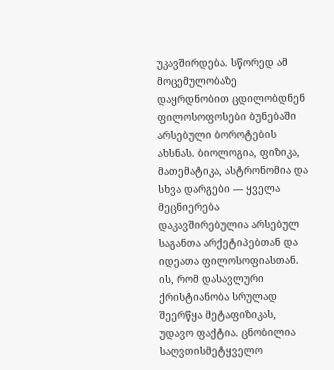უკავშირდება. სწორედ ამ მოცემულობაზე დაყრდნობით ცდილობდნენ ფილოსოფოსები ბუნებაში არსებული ბოროტების ახსნას. ბიოლოგია, ფიზიკა, მათემატიკა, ასტრონომია და სხვა დარგები — ყველა მეცნიერება დაკავშირებულია არსებულ საგანთა არქეტიპებთან და იდეათა ფილოსოფიასთან. ის, რომ დასავლური ქრისტიანობა სრულად შეერწყა მეტაფიზიკას, უდავო ფაქტია. ცნობილია საღვთისმეტყველო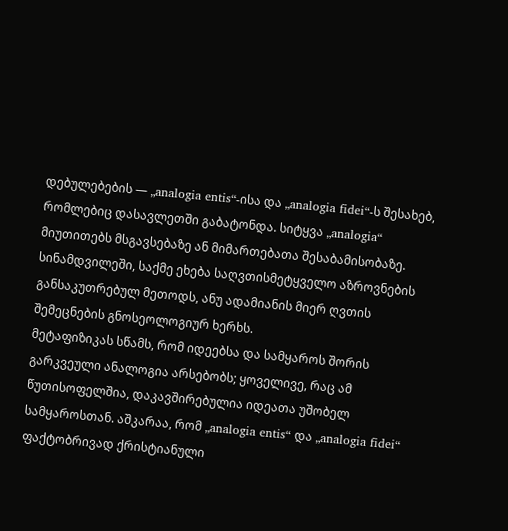დებულებების — „analogia entis“-ისა და „analogia fidei“-ს შესახებ, რომლებიც დასავლეთში გაბატონდა. სიტყვა „analogia“ მიუთითებს მსგავსებაზე ან მიმართებათა შესაბამისობაზე. სინამდვილეში, საქმე ეხება საღვთისმეტყველო აზროვნების განსაკუთრებულ მეთოდს, ანუ ადამიანის მიერ ღვთის შემეცნების გნოსეოლოგიურ ხერხს.
მეტაფიზიკას სწამს, რომ იდეებსა და სამყაროს შორის გარკვეული ანალოგია არსებობს; ყოველივე, რაც ამ წუთისოფელშია, დაკავშირებულია იდეათა უშობელ სამყაროსთან. აშკარაა, რომ „analogia entis“ და „analogia fidei“ ფაქტობრივად ქრისტიანული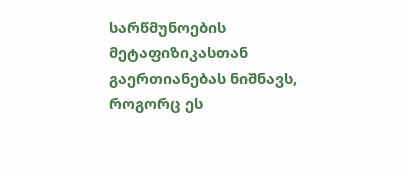სარწმუნოების მეტაფიზიკასთან გაერთიანებას ნიშნავს, როგორც ეს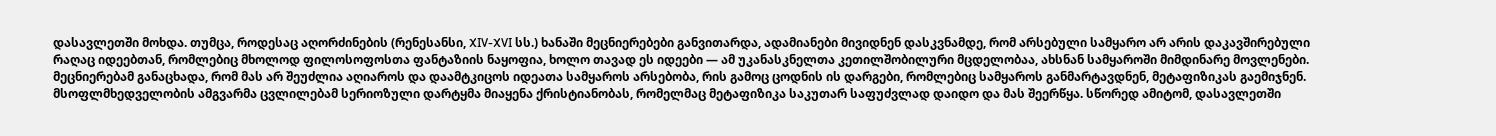დასავლეთში მოხდა. თუმცა, როდესაც აღორძინების (რენესანსი, XIV-XVI სს.) ხანაში მეცნიერებები განვითარდა, ადამიანები მივიდნენ დასკვნამდე, რომ არსებული სამყარო არ არის დაკავშირებული რაღაც იდეებთან, რომლებიც მხოლოდ ფილოსოფოსთა ფანტაზიის ნაყოფია, ხოლო თავად ეს იდეები — ამ უკანასკნელთა კეთილშობილური მცდელობაა, ახსნან სამყაროში მიმდინარე მოვლენები. მეცნიერებამ განაცხადა, რომ მას არ შეუძლია აღიაროს და დაამტკიცოს იდეათა სამყაროს არსებობა, რის გამოც ცოდნის ის დარგები, რომლებიც სამყაროს განმარტავდნენ, მეტაფიზიკას გაემიჯნენ.
მსოფლმხედველობის ამგვარმა ცვლილებამ სერიოზული დარტყმა მიაყენა ქრისტიანობას, რომელმაც მეტაფიზიკა საკუთარ საფუძვლად დაიდო და მას შეერწყა. სწორედ ამიტომ, დასავლეთში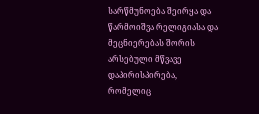სარწმუნოება შეირყა და წარმოიშვა რელიგიასა და მეცნიერებას შორის არსებული მწვავე დაპირისპირება, რომელიც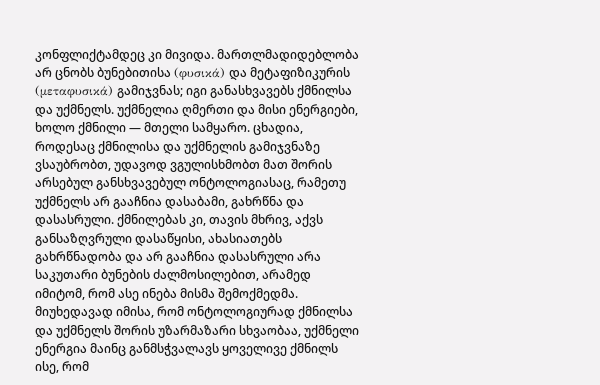კონფლიქტამდეც კი მივიდა. მართლმადიდებლობა არ ცნობს ბუნებითისა (φυσικά) და მეტაფიზიკურის (μεταφυσικά) გამიჯვნას; იგი განასხვავებს ქმნილსა და უქმნელს. უქმნელია ღმერთი და მისი ენერგიები, ხოლო ქმნილი — მთელი სამყარო. ცხადია, როდესაც ქმნილისა და უქმნელის გამიჯვნაზე ვსაუბრობთ, უდავოდ ვგულისხმობთ მათ შორის არსებულ განსხვავებულ ონტოლოგიასაც, რამეთუ უქმნელს არ გააჩნია დასაბამი, გახრწნა და დასასრული. ქმნილებას კი, თავის მხრივ, აქვს განსაზღვრული დასაწყისი, ახასიათებს გახრწნადობა და არ გააჩნია დასასრული არა საკუთარი ბუნების ძალმოსილებით, არამედ იმიტომ, რომ ასე ინება მისმა შემოქმედმა.
მიუხედავად იმისა, რომ ონტოლოგიურად ქმნილსა და უქმნელს შორის უზარმაზარი სხვაობაა, უქმნელი ენერგია მაინც განმსჭვალავს ყოველივე ქმნილს ისე, რომ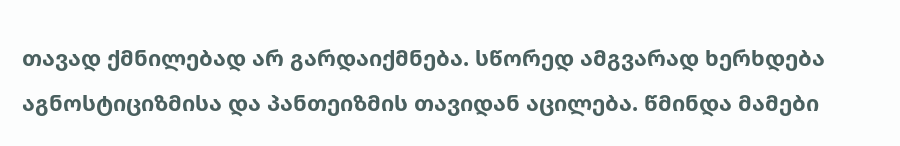თავად ქმნილებად არ გარდაიქმნება. სწორედ ამგვარად ხერხდება აგნოსტიციზმისა და პანთეიზმის თავიდან აცილება. წმინდა მამები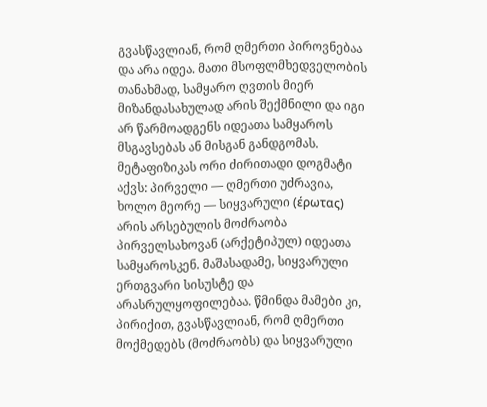გვასწავლიან, რომ ღმერთი პიროვნებაა და არა იდეა. მათი მსოფლმხედველობის თანახმად, სამყარო ღვთის მიერ მიზანდასახულად არის შექმნილი და იგი არ წარმოადგენს იდეათა სამყაროს მსგავსებას ან მისგან განდგომას.
მეტაფიზიკას ორი ძირითადი დოგმატი აქვს: პირველი — ღმერთი უძრავია, ხოლო მეორე — სიყვარული (έρωτας) არის არსებულის მოძრაობა პირველსახოვან (არქეტიპულ) იდეათა სამყაროსკენ. მაშასადამე, სიყვარული ერთგვარი სისუსტე და არასრულყოფილებაა. წმინდა მამები კი, პირიქით, გვასწავლიან, რომ ღმერთი მოქმედებს (მოძრაობს) და სიყვარული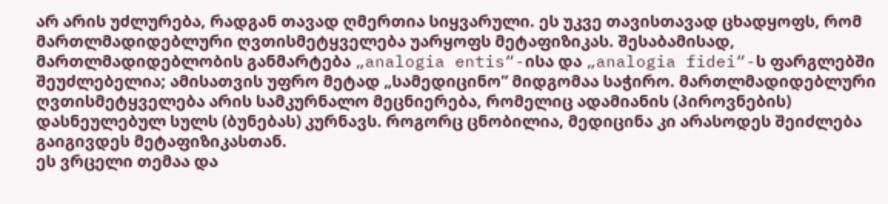არ არის უძლურება, რადგან თავად ღმერთია სიყვარული. ეს უკვე თავისთავად ცხადყოფს, რომ მართლმადიდებლური ღვთისმეტყველება უარყოფს მეტაფიზიკას. შესაბამისად, მართლმადიდებლობის განმარტება „analogia entis“-ისა და „analogia fidei“-ს ფარგლებში შეუძლებელია; ამისათვის უფრო მეტად „სამედიცინო“ მიდგომაა საჭირო. მართლმადიდებლური ღვთისმეტყველება არის სამკურნალო მეცნიერება, რომელიც ადამიანის (პიროვნების) დასნეულებულ სულს (ბუნებას) კურნავს. როგორც ცნობილია, მედიცინა კი არასოდეს შეიძლება გაიგივდეს მეტაფიზიკასთან.
ეს ვრცელი თემაა და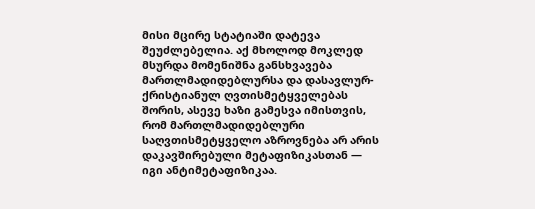მისი მცირე სტატიაში დატევა შეუძლებელია. აქ მხოლოდ მოკლედ მსურდა მომენიშნა განსხვავება მართლმადიდებლურსა და დასავლურ-ქრისტიანულ ღვთისმეტყველებას შორის, ასევე ხაზი გამესვა იმისთვის, რომ მართლმადიდებლური საღვთისმეტყველო აზროვნება არ არის დაკავშირებული მეტაფიზიკასთან — იგი ანტიმეტაფიზიკაა.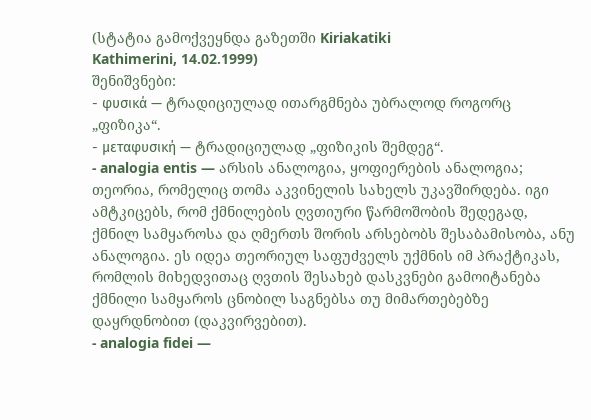(სტატია გამოქვეყნდა გაზეთში Kiriakatiki
Kathimerini, 14.02.1999)
შენიშვნები:
- φυσικά — ტრადიციულად ითარგმნება უბრალოდ როგორც „ფიზიკა“.
- μεταφυσική — ტრადიციულად „ფიზიკის შემდეგ“.
- analogia entis — არსის ანალოგია, ყოფიერების ანალოგია; თეორია, რომელიც თომა აკვინელის სახელს უკავშირდება. იგი ამტკიცებს, რომ ქმნილების ღვთიური წარმოშობის შედეგად, ქმნილ სამყაროსა და ღმერთს შორის არსებობს შესაბამისობა, ანუ ანალოგია. ეს იდეა თეორიულ საფუძველს უქმნის იმ პრაქტიკას, რომლის მიხედვითაც ღვთის შესახებ დასკვნები გამოიტანება ქმნილი სამყაროს ცნობილ საგნებსა თუ მიმართებებზე დაყრდნობით (დაკვირვებით).
- analogia fidei —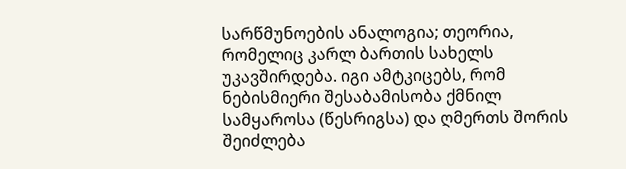სარწმუნოების ანალოგია; თეორია, რომელიც კარლ ბართის სახელს უკავშირდება. იგი ამტკიცებს, რომ ნებისმიერი შესაბამისობა ქმნილ სამყაროსა (წესრიგსა) და ღმერთს შორის შეიძლება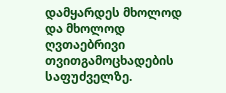დამყარდეს მხოლოდ და მხოლოდ ღვთაებრივი თვითგამოცხადების საფუძველზე.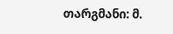თარგმანი: მ.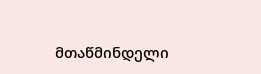მთაწმინდელი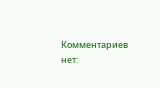Комментариев нет: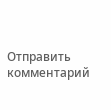Отправить комментарий